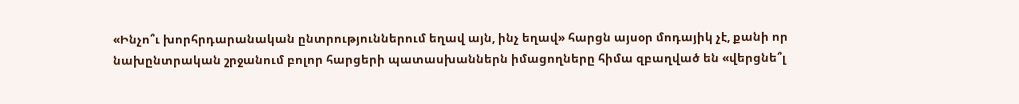«Ինչո՞ւ խորհրդարանական ընտրություններում եղավ այն, ինչ եղավ» հարցն այսօր մոդայիկ չէ, քանի որ նախընտրական շրջանում բոլոր հարցերի պատասխաններն իմացողները հիմա զբաղված են «վերցնե՞լ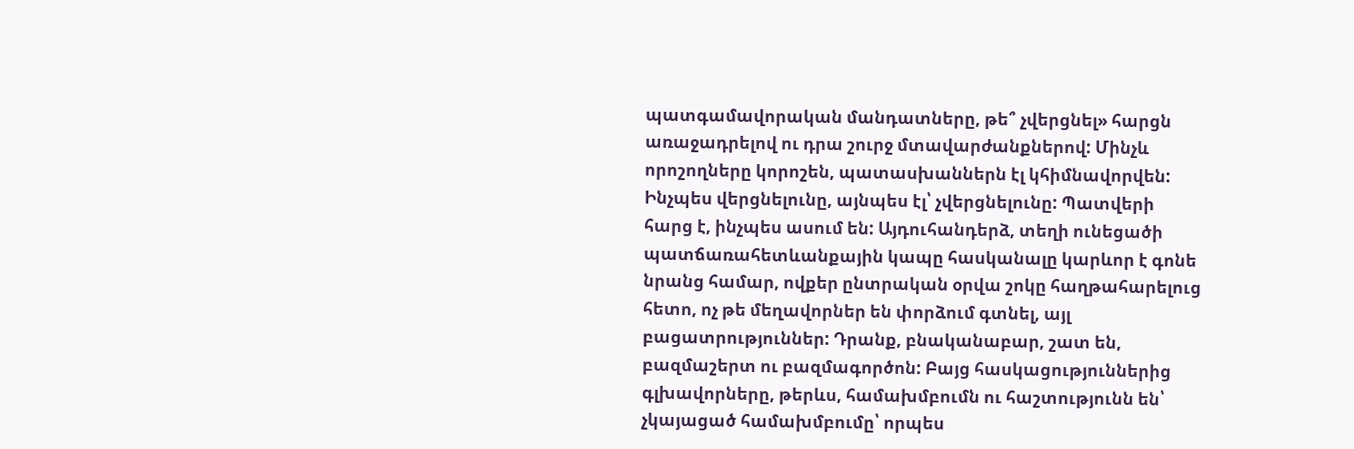պատգամավորական մանդատները, թե՞ չվերցնել» հարցն առաջադրելով ու դրա շուրջ մտավարժանքներով: Մինչև որոշողները կորոշեն, պատասխաններն էլ կհիմնավորվեն: Ինչպես վերցնելունը, այնպես էլ՝ չվերցնելունը: Պատվերի հարց է, ինչպես ասում են: Այդուհանդերձ, տեղի ունեցածի պատճառահետևանքային կապը հասկանալը կարևոր է գոնե նրանց համար, ովքեր ընտրական օրվա շոկը հաղթահարելուց հետո, ոչ թե մեղավորներ են փորձում գտնել, այլ բացատրություններ: Դրանք, բնականաբար, շատ են, բազմաշերտ ու բազմագործոն: Բայց հասկացություններից գլխավորները, թերևս, համախմբումն ու հաշտությունն են՝ չկայացած համախմբումը՝ որպես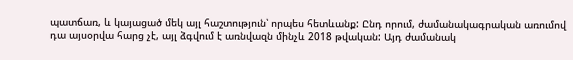պատճառ, և կայացած մեկ այլ հաշտություն՝ որպես հետևանք: Ընդ որում, ժամանակագրական առումով դա այսօրվա հարց չէ, այլ ձգվում է առնվազն մինչև 2018 թվական: Այդ ժամանակ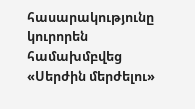հասարակությունը կուրորեն համախմբվեց «Սերժին մերժելու»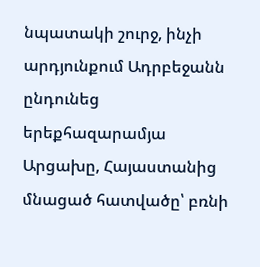նպատակի շուրջ, ինչի արդյունքում Ադրբեջանն ընդունեց երեքհազարամյա Արցախը, Հայաստանից մնացած հատվածը՝ բռնի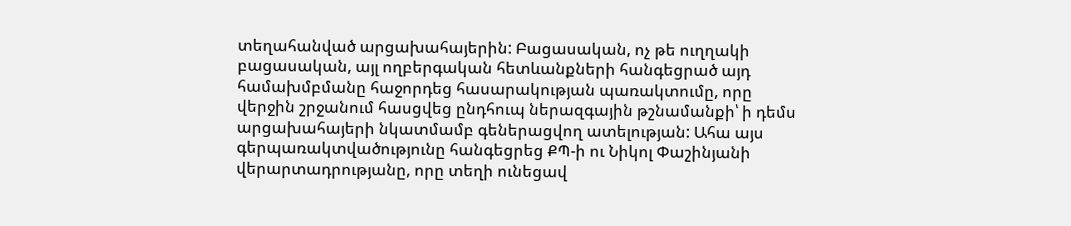տեղահանված արցախահայերին: Բացասական, ոչ թե ուղղակի բացասական, այլ ողբերգական հետևանքների հանգեցրած այդ համախմբմանը հաջորդեց հասարակության պառակտումը, որը վերջին շրջանում հասցվեց ընդհուպ ներազգային թշնամանքի՝ ի դեմս արցախահայերի նկատմամբ գեներացվող ատելության: Ահա այս գերպառակտվածությունը հանգեցրեց ՔՊ-ի ու Նիկոլ Փաշինյանի վերարտադրությանը, որը տեղի ունեցավ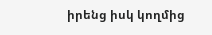իրենց իսկ կողմից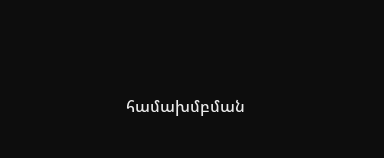համախմբման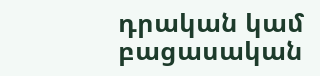դրական կամ բացասական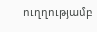ուղղությամբ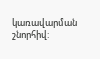կառավարման շնորհիվ: